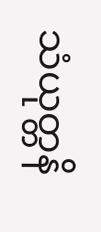သံယုတ္တနိ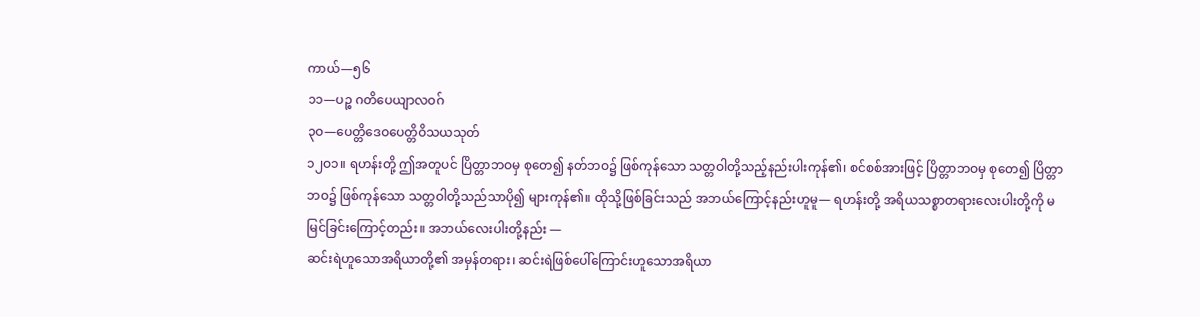ကာယ်—၅၆
၁၁—ပဉ္စ ဂတိပေယျာလဝဂ်
၃ဝ—ပေတ္တိဒေဝပေတ္တိဝိသယသုတ်
၁၂ဝ၁။ ရဟန်းတို့ ဤအတူပင် ပြိတ္တာဘဝမှ စုတေ၍ နတ်ဘဝ၌ ဖြစ်ကုန်သော သတ္တဝါတို့သည့်နည်းပါးကုန်၏၊ စင်စစ်အားဖြင့် ပြိတ္တာဘဝမှ စုတေ၍ ပြိတ္တာဘဝ၌ ဖြစ်ကုန်သော သတ္တဝါတို့သည်သာပို၍ များကုန်၏။ ထိုသို့ဖြစ်ခြင်းသည် အဘယ်ကြောင့်နည်းဟူမူ— ရဟန်းတို့ အရိယသစ္စာတရားလေးပါးတို့ကို မမြင်ခြင်းကြောင့်တည်း။ အဘယ်လေးပါးတို့နည်း —
ဆင်းရဲဟူသောအရိယာတို့၏ အမှန်တရား၊ ဆင်းရဲဖြစ်ပေါ်ကြောင်းဟူသောအရိယာ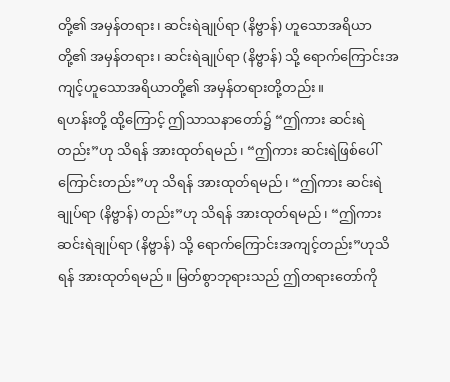တို့၏ အမှန်တရား၊ ဆင်းရဲချုပ်ရာ (နိဗ္ဗာန်) ဟူသောအရိယာတို့၏ အမှန်တရား၊ ဆင်းရဲချုပ်ရာ (နိဗ္ဗာန်) သို့ ရောက်ကြောင်းအကျင့်ဟူသောအရိယာတို့၏ အမှန်တရားတို့တည်း။
ရဟန်းတို့ ထို့ကြောင့် ဤသာသနာတော်၌ “ဤကား ဆင်းရဲတည်း”ဟု သိရန် အားထုတ်ရမည်၊ “ဤကား ဆင်းရဲဖြစ်ပေါ်ကြောင်းတည်း”ဟု သိရန် အားထုတ်ရမည်၊ “ဤကား ဆင်းရဲချုပ်ရာ (နိဗ္ဗာန်) တည်း”ဟု သိရန် အားထုတ်ရမည်၊ “ဤကား ဆင်းရဲချုပ်ရာ (နိဗ္ဗာန်) သို့ ရောက်ကြောင်းအကျင့်တည်း”ဟုသိရန် အားထုတ်ရမည်။ မြတ်စွာဘုရားသည် ဤတရားတော်ကို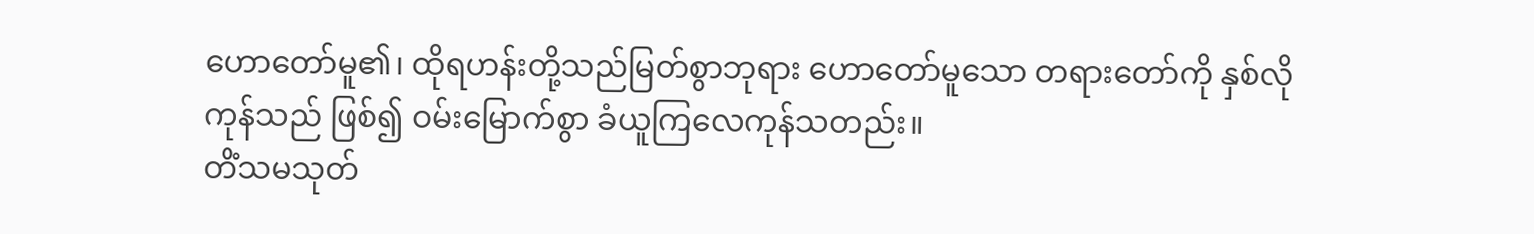ဟောတော်မူ၏၊ ထိုရဟန်းတို့သည်မြတ်စွာဘုရား ဟောတော်မူသော တရားတော်ကို နှစ်လိုကုန်သည် ဖြစ်၍ ဝမ်းမြောက်စွာ ခံယူကြလေကုန်သတည်း။
တိံသမသုတ်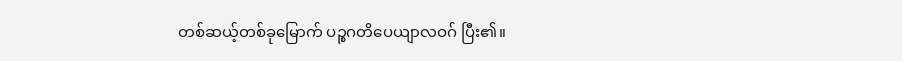တစ်ဆယ့်တစ်ခုမြောက် ပဉ္စဂတိပေယျာလဝဂ် ပြီး၏။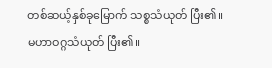တစ်ဆယ့်နှစ်ခုမြောက် သစ္စသံယုတ် ပြီး၏။
မဟာဝဂ္ဂသံယုတ် ပြီး၏။